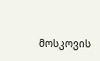მოსკოვის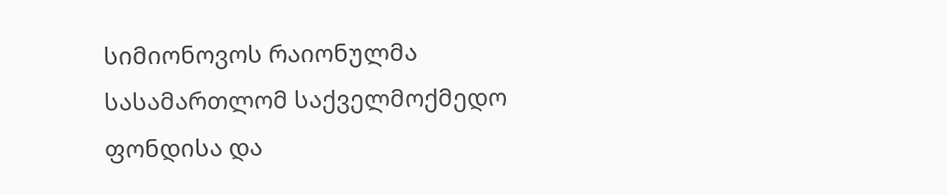სიმიონოვოს რაიონულმა სასამართლომ საქველმოქმედო ფონდისა და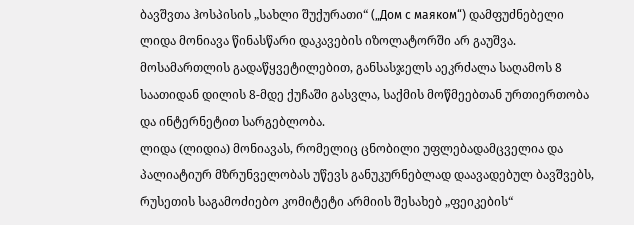ბავშვთა ჰოსპისის „სახლი შუქურათი“ („Дом с маяком“) დამფუძნებელი ლიდა მონიავა წინასწარი დაკავების იზოლატორში არ გაუშვა. მოსამართლის გადაწყვეტილებით, განსასჯელს აეკრძალა საღამოს 8 საათიდან დილის 8-მდე ქუჩაში გასვლა, საქმის მოწმეებთან ურთიერთობა და ინტერნეტით სარგებლობა.
ლიდა (ლიდია) მონიავას, რომელიც ცნობილი უფლებადამცველია და პალიატიურ მზრუნველობას უწევს განუკურნებლად დაავადებულ ბავშვებს, რუსეთის საგამოძიებო კომიტეტი არმიის შესახებ „ფეიკების“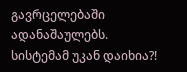გავრცელებაში ადანაშაულებს.
სისტემამ უკან დაიხია?!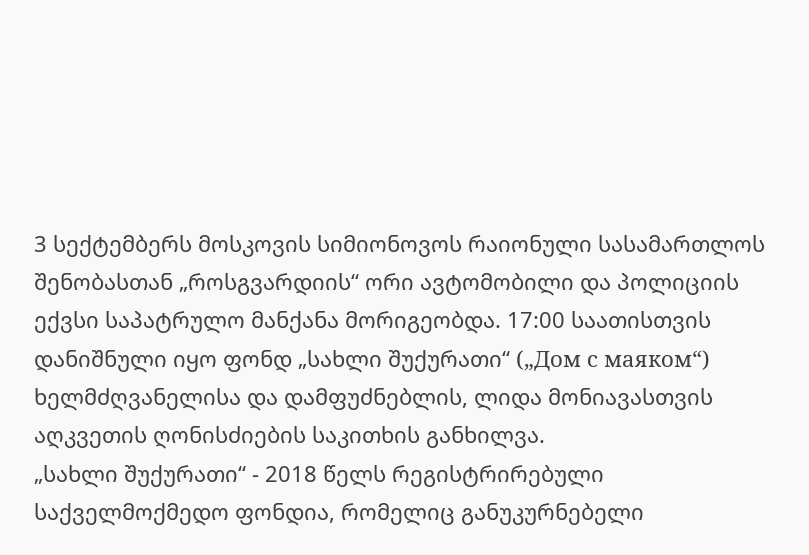3 სექტემბერს მოსკოვის სიმიონოვოს რაიონული სასამართლოს შენობასთან „როსგვარდიის“ ორი ავტომობილი და პოლიციის ექვსი საპატრულო მანქანა მორიგეობდა. 17:00 საათისთვის დანიშნული იყო ფონდ „სახლი შუქურათი“ („Дом с маяком“) ხელმძღვანელისა და დამფუძნებლის, ლიდა მონიავასთვის აღკვეთის ღონისძიების საკითხის განხილვა.
„სახლი შუქურათი“ - 2018 წელს რეგისტრირებული საქველმოქმედო ფონდია, რომელიც განუკურნებელი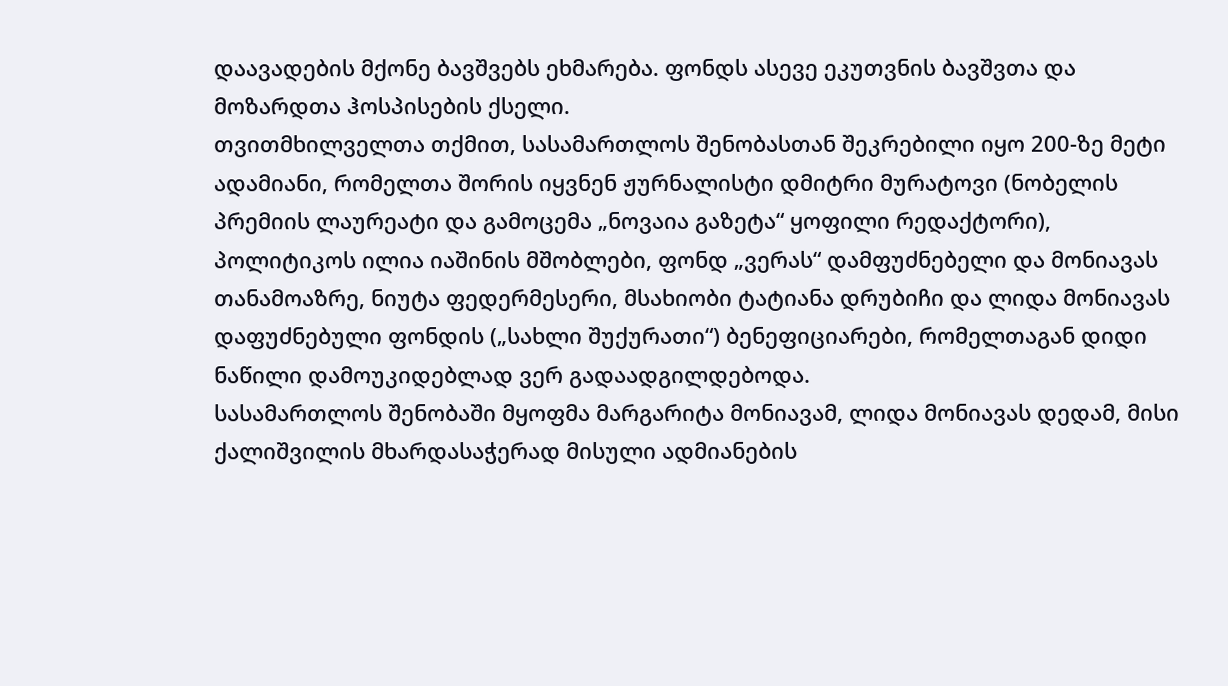დაავადების მქონე ბავშვებს ეხმარება. ფონდს ასევე ეკუთვნის ბავშვთა და მოზარდთა ჰოსპისების ქსელი.
თვითმხილველთა თქმით, სასამართლოს შენობასთან შეკრებილი იყო 200-ზე მეტი ადამიანი, რომელთა შორის იყვნენ ჟურნალისტი დმიტრი მურატოვი (ნობელის პრემიის ლაურეატი და გამოცემა „ნოვაია გაზეტა“ ყოფილი რედაქტორი), პოლიტიკოს ილია იაშინის მშობლები, ფონდ „ვერას“ დამფუძნებელი და მონიავას თანამოაზრე, ნიუტა ფედერმესერი, მსახიობი ტატიანა დრუბიჩი და ლიდა მონიავას დაფუძნებული ფონდის („სახლი შუქურათი“) ბენეფიციარები, რომელთაგან დიდი ნაწილი დამოუკიდებლად ვერ გადაადგილდებოდა.
სასამართლოს შენობაში მყოფმა მარგარიტა მონიავამ, ლიდა მონიავას დედამ, მისი ქალიშვილის მხარდასაჭერად მისული ადმიანების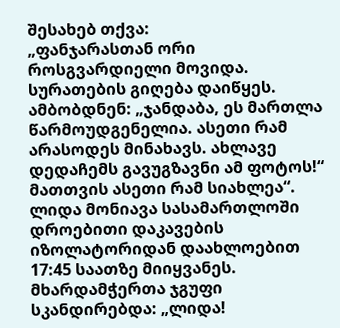შესახებ თქვა:
„ფანჯარასთან ორი როსგვარდიელი მოვიდა. სურათების გიღება დაიწყეს. ამბობდნენ: „ჯანდაბა, ეს მართლა წარმოუდგენელია. ასეთი რამ არასოდეს მინახავს. ახლავე დედაჩემს გავუგზავნი ამ ფოტოს!“ მათთვის ასეთი რამ სიახლეა“.
ლიდა მონიავა სასამართლოში დროებითი დაკავების იზოლატორიდან დაახლოებით 17:45 საათზე მიიყვანეს. მხარდამჭერთა ჯგუფი სკანდირებდა: „ლიდა!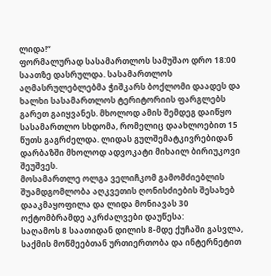ლიდა!“
ფორმალურად სასამართლოს სამუშაო დრო 18:00 საათზე დასრულდა. სასამართლოს აღმასრულებლებმა ჭიშკარს ბოქლომი დაადეს და ხალხი სასამართლოს ტერიტორიის ფარგლებს გარეთ გაიყვანეს. მხოლოდ ამის შემდეგ დაიწყო სასამართლო სხდომა, რომელიც დაახლოებით 15 წუთს გაგრძელდა. ლიდას გულშემატკივრებიდან დარბაზში მხოლოდ ადვოკატი მიხაილ ბირიუკოვი შეუშვეს.
მოსამართლე ოლგა ველიჩკომ გამომძიებლის შუამდგომლობა აღკვეთის ღონისძიების შესახებ დააკმაყოფილა და ლიდა მონიავას 30 ოქტომბრამდე აკრძალვები დაუწესა:
საღამოს 8 საათიდან დილის 8-მდე ქუჩაში გასვლა, საქმის მოწმეებთან ურთიერთობა და ინტერნეტით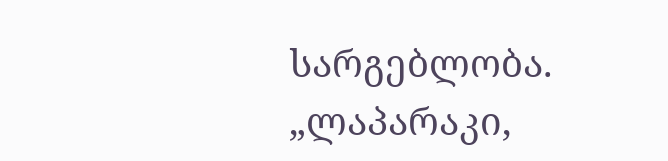სარგებლობა.
„ლაპარაკი,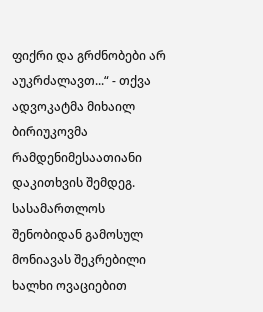ფიქრი და გრძნობები არ აუკრძალავთ...“ - თქვა ადვოკატმა მიხაილ ბირიუკოვმა რამდენიმესაათიანი დაკითხვის შემდეგ. სასამართლოს შენობიდან გამოსულ მონიავას შეკრებილი ხალხი ოვაციებით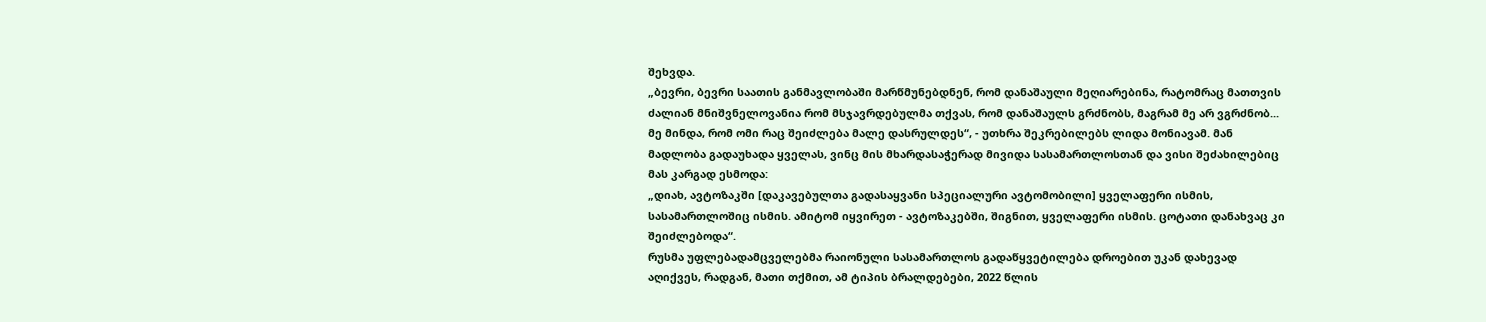შეხვდა.
„ბევრი, ბევრი საათის განმავლობაში მარწმუნებდნენ, რომ დანაშაული მეღიარებინა, რატომრაც მათთვის ძალიან მნიშვნელოვანია რომ მსჯავრდებულმა თქვას, რომ დანაშაულს გრძნობს, მაგრამ მე არ ვგრძნობ... მე მინდა, რომ ომი რაც შეიძლება მალე დასრულდეს“, - უთხრა შეკრებილებს ლიდა მონიავამ. მან მადლობა გადაუხადა ყველას, ვინც მის მხარდასაჭერად მივიდა სასამართლოსთან და ვისი შეძახილებიც მას კარგად ესმოდა:
„დიახ, ავტოზაკში [დაკავებულთა გადასაყვანი სპეციალური ავტომობილი] ყველაფერი ისმის, სასამართლოშიც ისმის. ამიტომ იყვირეთ - ავტოზაკებში, შიგნით, ყველაფერი ისმის. ცოტათი დანახვაც კი შეიძლებოდა“.
რუსმა უფლებადამცველებმა რაიონული სასამართლოს გადაწყვეტილება დროებით უკან დახევად აღიქვეს, რადგან, მათი თქმით, ამ ტიპის ბრალდებები, 2022 წლის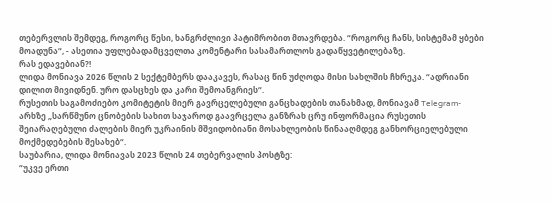თებერვლის შემდეგ, როგორც წესი, ხანგრძლივი პატიმრობით მთავრდება. “როგორც ჩანს, სისტემამ ყბები მოადუნა“, - ასეთია უფლებადამცველთა კომენტარი სასამართლოს გადაწყვეტილებაზე.
რას ედავებიან?!
ლიდა მონიავა 2026 წლის 2 სექტემბერს დააკავეს, რასაც წინ უძღოდა მისი სახლშის ჩხრეკა. “ადრიანი დილით მივიდნენ. ურო დასცხეს და კარი შემოანგრიეს“.
რუსეთის საგამოძიებო კომიტეტის მიერ გავრცელებული განცხადების თანახმად, მონიავამ Telegram-არხზე „სარწმუნო ცნობების სახით საჯაროდ გაავრცელა განზრახ ცრუ ინფორმაცია რუსეთის შეიარაღებული ძალების მიერ უკრაინის მშვიდობიანი მოსახლეობის წინააღმდეგ განხორციელებული მოქმედებების შესახებ“.
საუბარია, ლიდა მონიავას 2023 წლის 24 თებერვალის პოსტზე:
“უკვე ერთი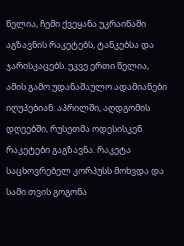წელია, ჩემი ქვეყანა უკრაინაში აგზავნის რაკეტებს, ტანკებსა და ჯარისკაცებს. უკვე ერთი წელია, ამის გამო უდანაშაულო ადამიანები იღუპებიან. აპრილში, აღდგომის დღეებში, რუსეთმა ოდესისკენ რაკეტები გაგზავნა. რაკეტა საცხოვრებელ კორპუსს მოხვდა და სამი თვის გოგონა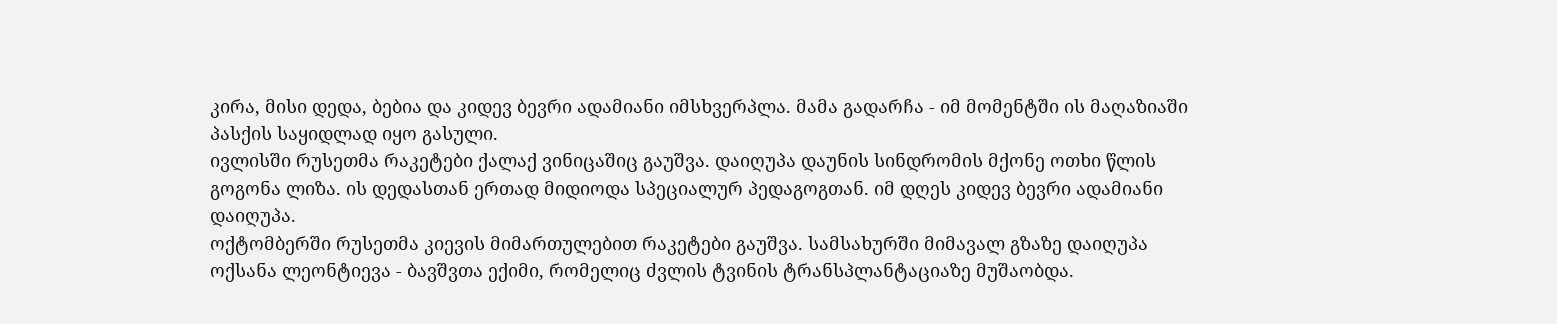კირა, მისი დედა, ბებია და კიდევ ბევრი ადამიანი იმსხვერპლა. მამა გადარჩა - იმ მომენტში ის მაღაზიაში პასქის საყიდლად იყო გასული.
ივლისში რუსეთმა რაკეტები ქალაქ ვინიცაშიც გაუშვა. დაიღუპა დაუნის სინდრომის მქონე ოთხი წლის გოგონა ლიზა. ის დედასთან ერთად მიდიოდა სპეციალურ პედაგოგთან. იმ დღეს კიდევ ბევრი ადამიანი დაიღუპა.
ოქტომბერში რუსეთმა კიევის მიმართულებით რაკეტები გაუშვა. სამსახურში მიმავალ გზაზე დაიღუპა ოქსანა ლეონტიევა - ბავშვთა ექიმი, რომელიც ძვლის ტვინის ტრანსპლანტაციაზე მუშაობდა.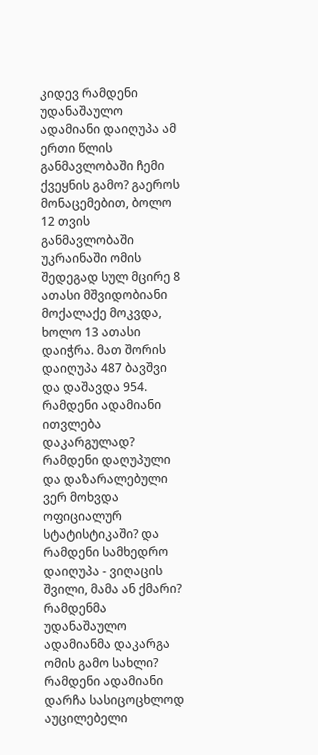კიდევ რამდენი უდანაშაულო ადამიანი დაიღუპა ამ ერთი წლის განმავლობაში ჩემი ქვეყნის გამო? გაეროს მონაცემებით, ბოლო 12 თვის განმავლობაში უკრაინაში ომის შედეგად სულ მცირე 8 ათასი მშვიდობიანი მოქალაქე მოკვდა, ხოლო 13 ათასი დაიჭრა. მათ შორის დაიღუპა 487 ბავშვი და დაშავდა 954. რამდენი ადამიანი ითვლება დაკარგულად? რამდენი დაღუპული და დაზარალებული ვერ მოხვდა ოფიციალურ სტატისტიკაში? და რამდენი სამხედრო დაიღუპა - ვიღაცის შვილი, მამა ან ქმარი?
რამდენმა უდანაშაულო ადამიანმა დაკარგა ომის გამო სახლი? რამდენი ადამიანი დარჩა სასიცოცხლოდ აუცილებელი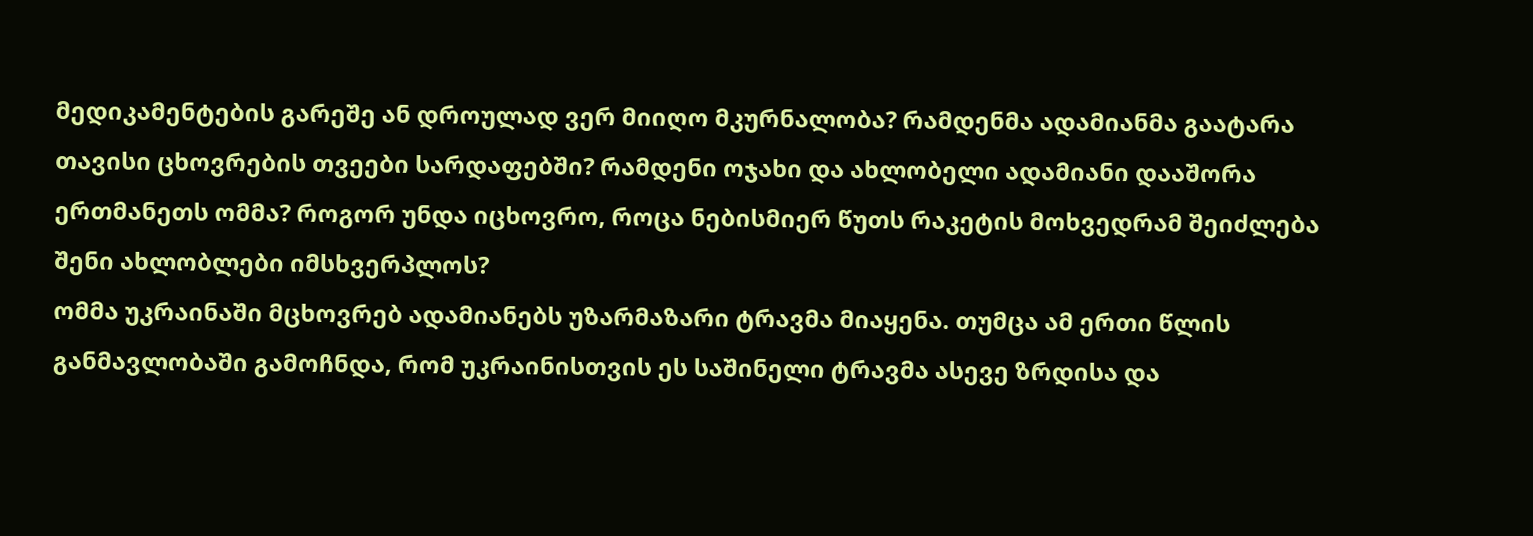მედიკამენტების გარეშე ან დროულად ვერ მიიღო მკურნალობა? რამდენმა ადამიანმა გაატარა თავისი ცხოვრების თვეები სარდაფებში? რამდენი ოჯახი და ახლობელი ადამიანი დააშორა ერთმანეთს ომმა? როგორ უნდა იცხოვრო, როცა ნებისმიერ წუთს რაკეტის მოხვედრამ შეიძლება შენი ახლობლები იმსხვერპლოს?
ომმა უკრაინაში მცხოვრებ ადამიანებს უზარმაზარი ტრავმა მიაყენა. თუმცა ამ ერთი წლის განმავლობაში გამოჩნდა, რომ უკრაინისთვის ეს საშინელი ტრავმა ასევე ზრდისა და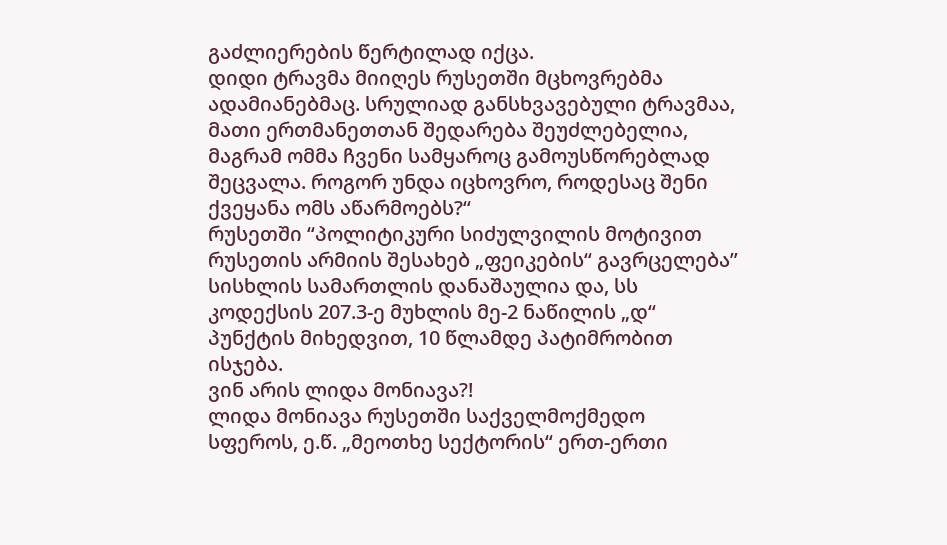გაძლიერების წერტილად იქცა.
დიდი ტრავმა მიიღეს რუსეთში მცხოვრებმა ადამიანებმაც. სრულიად განსხვავებული ტრავმაა, მათი ერთმანეთთან შედარება შეუძლებელია, მაგრამ ომმა ჩვენი სამყაროც გამოუსწორებლად შეცვალა. როგორ უნდა იცხოვრო, როდესაც შენი ქვეყანა ომს აწარმოებს?“
რუსეთში “პოლიტიკური სიძულვილის მოტივით რუსეთის არმიის შესახებ „ფეიკების“ გავრცელება” სისხლის სამართლის დანაშაულია და, სს კოდექსის 207.3-ე მუხლის მე-2 ნაწილის „დ“ პუნქტის მიხედვით, 10 წლამდე პატიმრობით ისჯება.
ვინ არის ლიდა მონიავა?!
ლიდა მონიავა რუსეთში საქველმოქმედო სფეროს, ე.წ. „მეოთხე სექტორის“ ერთ-ერთი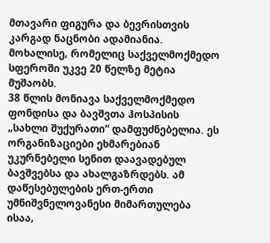მთავარი ფიგურა და ბევრისთვის კარგად ნაცნობი ადამიანია. მოხალისე, რომელიც საქველმოქმედო სფეროში უკვე 20 წელზე მეტია მუშაობს.
38 წლის მონიავა საქველმოქმედო ფონდისა და ბავშვთა ჰოსპისის „სახლი შუქურათი“ დამფუძნებელია. ეს ორგანიზაციები ეხმარებიან უკურნებელი სენით დაავადებულ ბავშვებსა და ახალგაზრდებს. ამ დაწესებულების ერთ-ერთი უმნიშვნელოვანესი მიმართულება ისაა,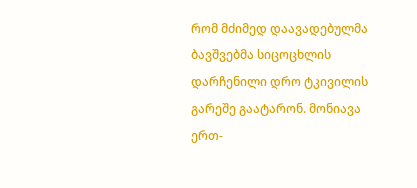რომ მძიმედ დაავადებულმა ბავშვებმა სიცოცხლის დარჩენილი დრო ტკივილის გარეშე გაატარონ. მონიავა ერთ-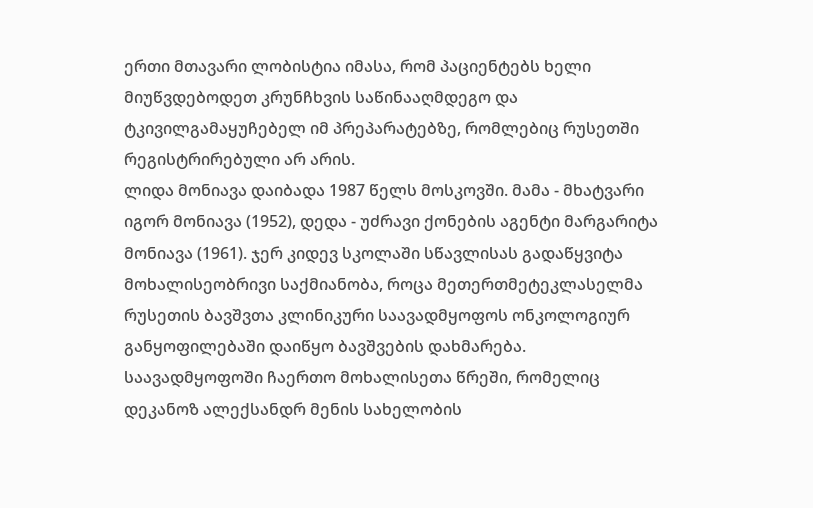ერთი მთავარი ლობისტია იმასა, რომ პაციენტებს ხელი მიუწვდებოდეთ კრუნჩხვის საწინააღმდეგო და ტკივილგამაყუჩებელ იმ პრეპარატებზე, რომლებიც რუსეთში რეგისტრირებული არ არის.
ლიდა მონიავა დაიბადა 1987 წელს მოსკოვში. მამა - მხატვარი იგორ მონიავა (1952), დედა - უძრავი ქონების აგენტი მარგარიტა მონიავა (1961). ჯერ კიდევ სკოლაში სწავლისას გადაწყვიტა მოხალისეობრივი საქმიანობა, როცა მეთერთმეტეკლასელმა რუსეთის ბავშვთა კლინიკური საავადმყოფოს ონკოლოგიურ განყოფილებაში დაიწყო ბავშვების დახმარება.
საავადმყოფოში ჩაერთო მოხალისეთა წრეში, რომელიც დეკანოზ ალექსანდრ მენის სახელობის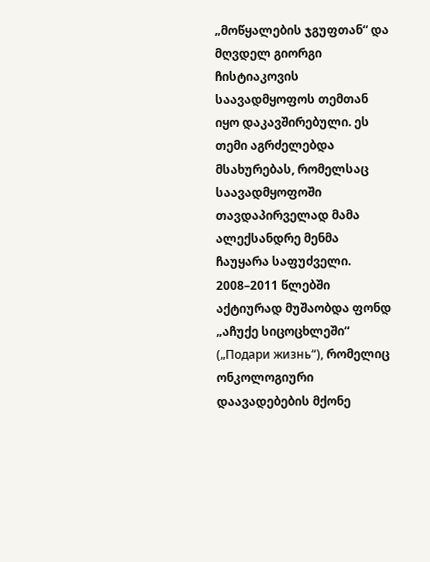„მოწყალების ჯგუფთან“ და მღვდელ გიორგი ჩისტიაკოვის საავადმყოფოს თემთან იყო დაკავშირებული. ეს თემი აგრძელებდა მსახურებას, რომელსაც საავადმყოფოში თავდაპირველად მამა ალექსანდრე მენმა ჩაუყარა საფუძველი.
2008–2011 წლებში აქტიურად მუშაობდა ფონდ „აჩუქე სიცოცხლეში“ („Подари жизнь“), რომელიც ონკოლოგიური დაავადებების მქონე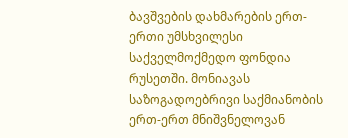ბავშვების დახმარების ერთ-ერთი უმსხვილესი საქველმოქმედო ფონდია რუსეთში. მონიავას საზოგადოებრივი საქმიანობის ერთ-ერთ მნიშვნელოვან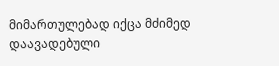მიმართულებად იქცა მძიმედ დაავადებული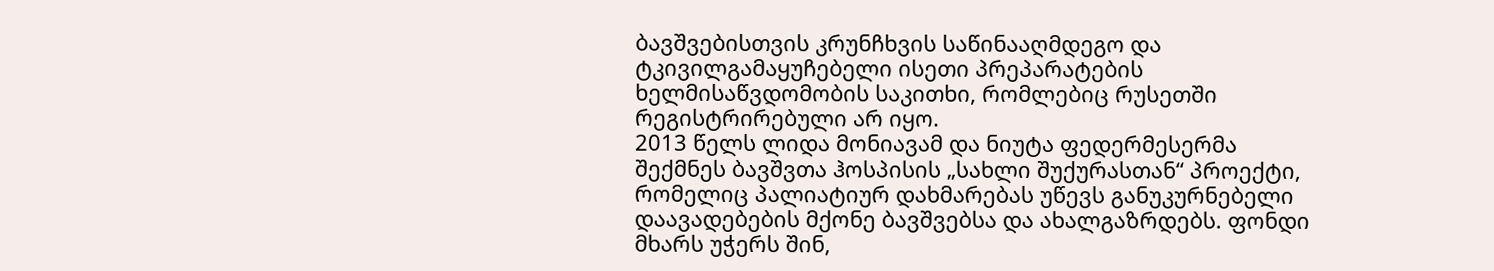ბავშვებისთვის კრუნჩხვის საწინააღმდეგო და ტკივილგამაყუჩებელი ისეთი პრეპარატების ხელმისაწვდომობის საკითხი, რომლებიც რუსეთში რეგისტრირებული არ იყო.
2013 წელს ლიდა მონიავამ და ნიუტა ფედერმესერმა შექმნეს ბავშვთა ჰოსპისის „სახლი შუქურასთან“ პროექტი, რომელიც პალიატიურ დახმარებას უწევს განუკურნებელი დაავადებების მქონე ბავშვებსა და ახალგაზრდებს. ფონდი მხარს უჭერს შინ,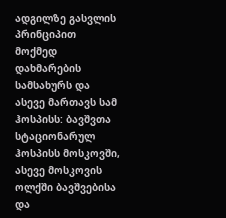ადგილზე გასვლის პრინციპით მოქმედ დახმარების სამსახურს და ასევე მართავს სამ ჰოსპისს: ბავშვთა სტაციონარულ ჰოსპისს მოსკოვში, ასევე მოსკოვის ოლქში ბავშვებისა და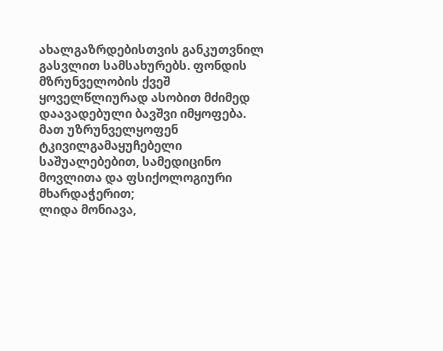ახალგაზრდებისთვის განკუთვნილ გასვლით სამსახურებს. ფონდის მზრუნველობის ქვეშ ყოველწლიურად ასობით მძიმედ დაავადებული ბავშვი იმყოფება. მათ უზრუნველყოფენ ტკივილგამაყუჩებელი საშუალებებით, სამედიცინო მოვლითა და ფსიქოლოგიური მხარდაჭერით;
ლიდა მონიავა,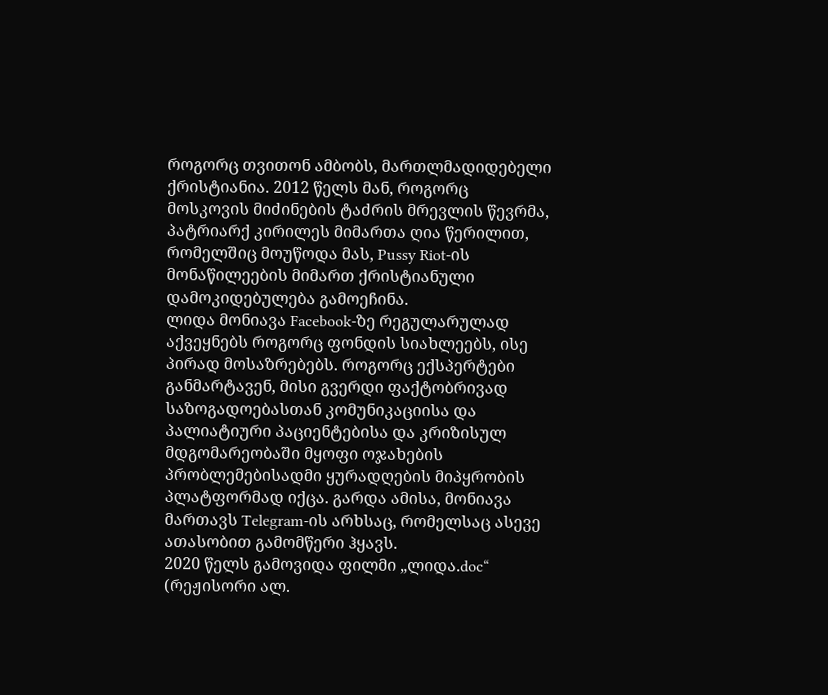როგორც თვითონ ამბობს, მართლმადიდებელი ქრისტიანია. 2012 წელს მან, როგორც მოსკოვის მიძინების ტაძრის მრევლის წევრმა, პატრიარქ კირილეს მიმართა ღია წერილით, რომელშიც მოუწოდა მას, Pussy Riot-ის მონაწილეების მიმართ ქრისტიანული დამოკიდებულება გამოეჩინა.
ლიდა მონიავა Facebook-ზე რეგულარულად აქვეყნებს როგორც ფონდის სიახლეებს, ისე პირად მოსაზრებებს. როგორც ექსპერტები განმარტავენ, მისი გვერდი ფაქტობრივად საზოგადოებასთან კომუნიკაციისა და პალიატიური პაციენტებისა და კრიზისულ მდგომარეობაში მყოფი ოჯახების პრობლემებისადმი ყურადღების მიპყრობის პლატფორმად იქცა. გარდა ამისა, მონიავა მართავს Telegram-ის არხსაც, რომელსაც ასევე ათასობით გამომწერი ჰყავს.
2020 წელს გამოვიდა ფილმი „ლიდა.doc“ (რეჟისორი ალ.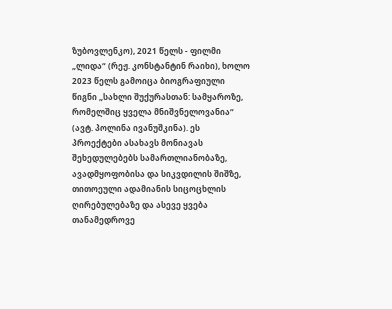ზუბოვლენკო), 2021 წელს - ფილმი „ლიდა“ (რეჟ. კონსტანტინ რაიხი), ხოლო 2023 წელს გამოიცა ბიოგრაფიული წიგნი „სახლი შუქურასთან: სამყაროზე, რომელშიც ყველა მნიშვნელოვანია“ (ავტ. პოლინა ივანუშკინა). ეს პროექტები ასახავს მონიავას შეხედულებებს სამართლიანობაზე, ავადმყოფობისა და სიკვდილის შიშზე, თითოეული ადამიანის სიცოცხლის ღირებულებაზე და ასევე ყვება თანამედროვე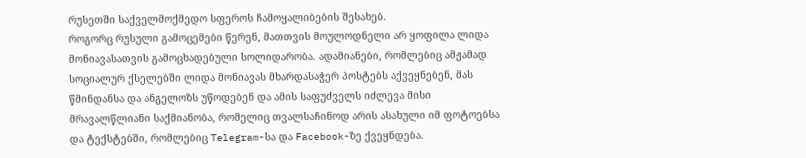რუსეთში საქველმოქმედო სფეროს ჩამოყალიბების შესახებ.
როგორც რუსული გამოცემები წერენ, მათთვის მოულოდნელი არ ყოფილა ლიდა მონიავასათვის გამოცხადებული სოლიდარობა. ადამიანები, რომლებიც ამჟამად სოციალურ ქსელებში ლიდა მონიავას მხარდასაჭერ პოსტებს აქვეყნებენ, მას წმინდანსა და ანგელოზს უწოდებენ და ამის საფუძველს იძლევა მისი მრავალწლიანი საქმიანობა, რომელიც თვალსაჩინოდ არის ასახული იმ ფოტოებსა და ტექსტებში, რომლებიც Telegram-სა და Facebook-ზე ქვეყნდება.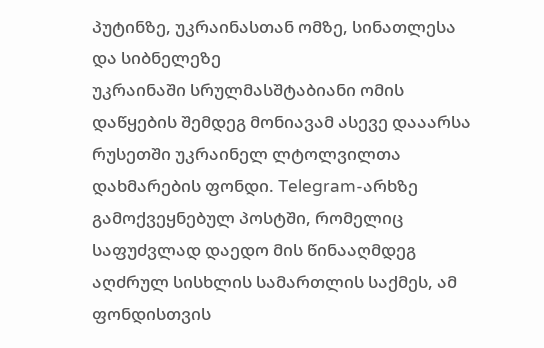პუტინზე, უკრაინასთან ომზე, სინათლესა და სიბნელეზე
უკრაინაში სრულმასშტაბიანი ომის დაწყების შემდეგ მონიავამ ასევე დააარსა რუსეთში უკრაინელ ლტოლვილთა დახმარების ფონდი. Telegram-არხზე გამოქვეყნებულ პოსტში, რომელიც საფუძვლად დაედო მის წინააღმდეგ აღძრულ სისხლის სამართლის საქმეს, ამ ფონდისთვის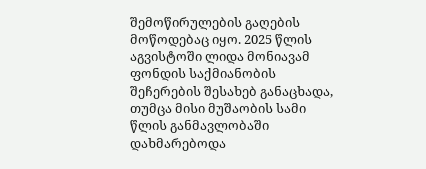შემოწირულების გაღების მოწოდებაც იყო. 2025 წლის აგვისტოში ლიდა მონიავამ ფონდის საქმიანობის შეჩერების შესახებ განაცხადა, თუმცა მისი მუშაობის სამი წლის განმავლობაში დახმარებოდა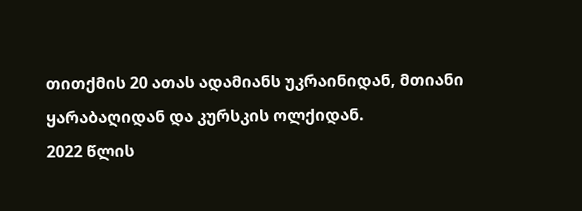თითქმის 20 ათას ადამიანს უკრაინიდან, მთიანი ყარაბაღიდან და კურსკის ოლქიდან.
2022 წლის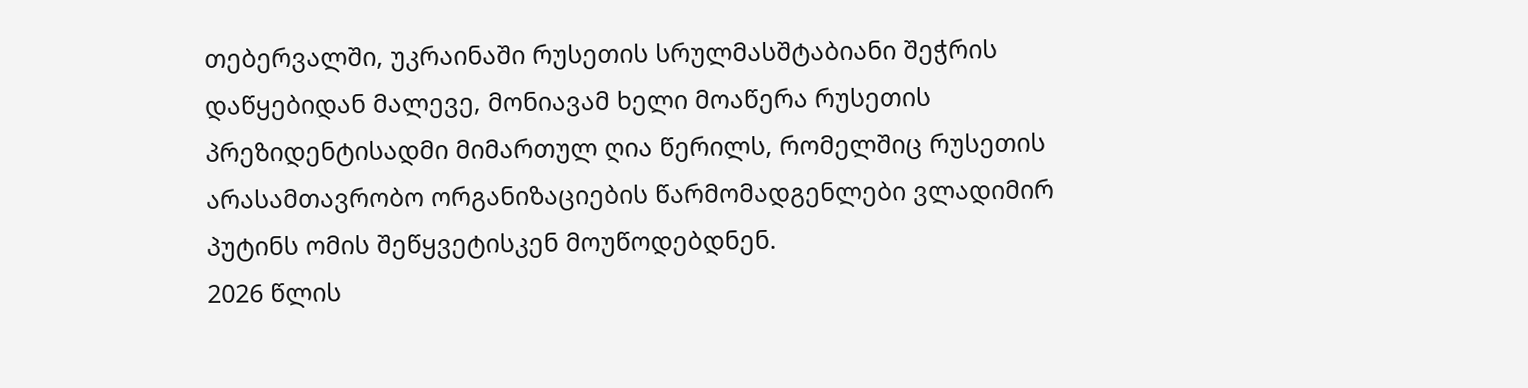თებერვალში, უკრაინაში რუსეთის სრულმასშტაბიანი შეჭრის დაწყებიდან მალევე, მონიავამ ხელი მოაწერა რუსეთის პრეზიდენტისადმი მიმართულ ღია წერილს, რომელშიც რუსეთის არასამთავრობო ორგანიზაციების წარმომადგენლები ვლადიმირ პუტინს ომის შეწყვეტისკენ მოუწოდებდნენ.
2026 წლის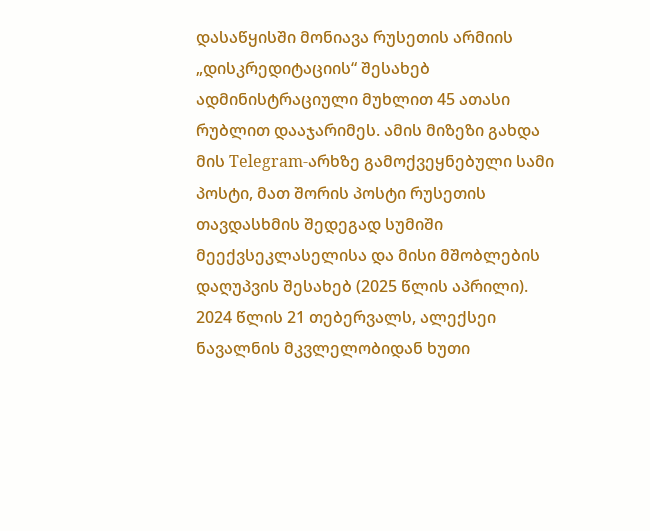დასაწყისში მონიავა რუსეთის არმიის „დისკრედიტაციის“ შესახებ ადმინისტრაციული მუხლით 45 ათასი რუბლით დააჯარიმეს. ამის მიზეზი გახდა მის Telegram-არხზე გამოქვეყნებული სამი პოსტი, მათ შორის პოსტი რუსეთის თავდასხმის შედეგად სუმიში მეექვსეკლასელისა და მისი მშობლების დაღუპვის შესახებ (2025 წლის აპრილი).
2024 წლის 21 თებერვალს, ალექსეი ნავალნის მკვლელობიდან ხუთი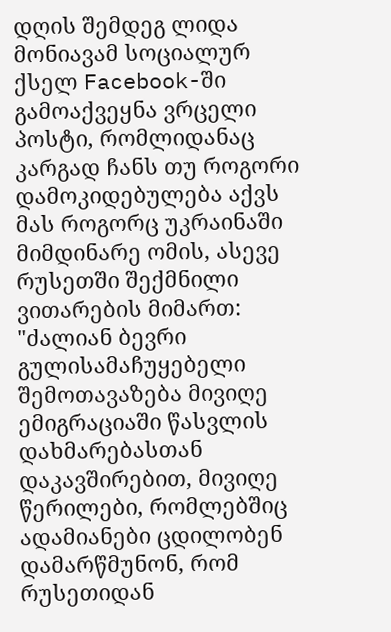დღის შემდეგ ლიდა მონიავამ სოციალურ ქსელ Facebook-ში გამოაქვეყნა ვრცელი პოსტი, რომლიდანაც კარგად ჩანს თუ როგორი დამოკიდებულება აქვს მას როგორც უკრაინაში მიმდინარე ომის, ასევე რუსეთში შექმნილი ვითარების მიმართ:
"ძალიან ბევრი გულისამაჩუყებელი შემოთავაზება მივიღე ემიგრაციაში წასვლის დახმარებასთან დაკავშირებით, მივიღე წერილები, რომლებშიც ადამიანები ცდილობენ დამარწმუნონ, რომ რუსეთიდან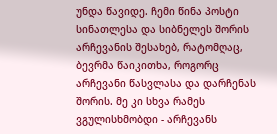უნდა წავიდე. ჩემი წინა პოსტი სინათლესა და სიბნელეს შორის არჩევანის შესახებ, რატომღაც, ბევრმა წაიკითხა, როგორც არჩევანი წასვლასა და დარჩენას შორის. მე კი სხვა რამეს ვგულისხმობდი - არჩევანს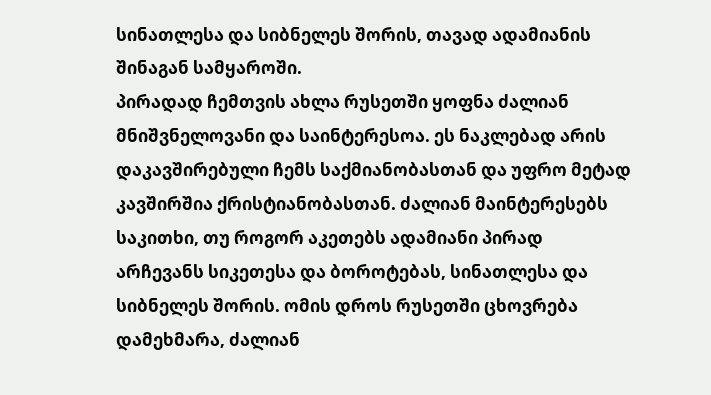სინათლესა და სიბნელეს შორის, თავად ადამიანის შინაგან სამყაროში.
პირადად ჩემთვის ახლა რუსეთში ყოფნა ძალიან მნიშვნელოვანი და საინტერესოა. ეს ნაკლებად არის დაკავშირებული ჩემს საქმიანობასთან და უფრო მეტად კავშირშია ქრისტიანობასთან. ძალიან მაინტერესებს საკითხი, თუ როგორ აკეთებს ადამიანი პირად არჩევანს სიკეთესა და ბოროტებას, სინათლესა და სიბნელეს შორის. ომის დროს რუსეთში ცხოვრება დამეხმარა, ძალიან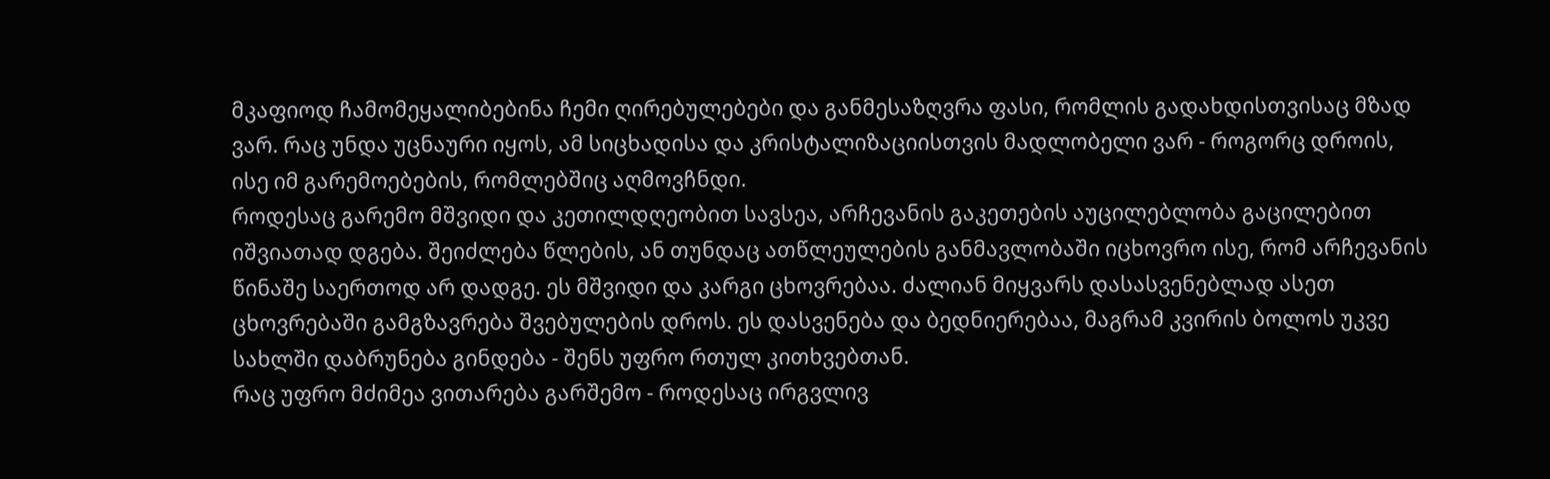მკაფიოდ ჩამომეყალიბებინა ჩემი ღირებულებები და განმესაზღვრა ფასი, რომლის გადახდისთვისაც მზად ვარ. რაც უნდა უცნაური იყოს, ამ სიცხადისა და კრისტალიზაციისთვის მადლობელი ვარ - როგორც დროის, ისე იმ გარემოებების, რომლებშიც აღმოვჩნდი.
როდესაც გარემო მშვიდი და კეთილდღეობით სავსეა, არჩევანის გაკეთების აუცილებლობა გაცილებით იშვიათად დგება. შეიძლება წლების, ან თუნდაც ათწლეულების განმავლობაში იცხოვრო ისე, რომ არჩევანის წინაშე საერთოდ არ დადგე. ეს მშვიდი და კარგი ცხოვრებაა. ძალიან მიყვარს დასასვენებლად ასეთ ცხოვრებაში გამგზავრება შვებულების დროს. ეს დასვენება და ბედნიერებაა, მაგრამ კვირის ბოლოს უკვე სახლში დაბრუნება გინდება - შენს უფრო რთულ კითხვებთან.
რაც უფრო მძიმეა ვითარება გარშემო - როდესაც ირგვლივ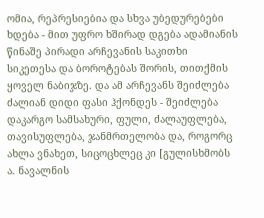ომია, რეპრესიებია და სხვა უბედურებები ხდება - მით უფრო ხშირად დგება ადამიანის წინაშე პირადი არჩევანის საკითხი სიკეთესა და ბოროტებას შორის, თითქმის ყოველ ნაბიჯზე. და ამ არჩევანს შეიძლება ძალიან დიდი ფასი ჰქონდეს - შეიძლება დაკარგო სამსახური, ფული, ძალაუფლება, თავისუფლება, ჯანმრთელობა და, როგორც ახლა ვნახეთ, სიცოცხლეც კი [გულისხმობს ა. ნავალნის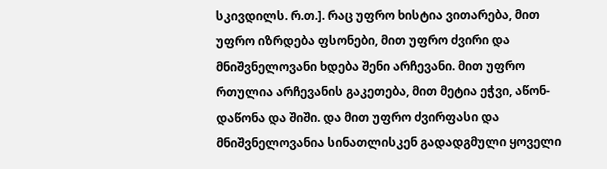სკივდილს. რ.თ.]. რაც უფრო ხისტია ვითარება, მით უფრო იზრდება ფსონები, მით უფრო ძვირი და მნიშვნელოვანი ხდება შენი არჩევანი. მით უფრო რთულია არჩევანის გაკეთება, მით მეტია ეჭვი, აწონ-დაწონა და შიში. და მით უფრო ძვირფასი და მნიშვნელოვანია სინათლისკენ გადადგმული ყოველი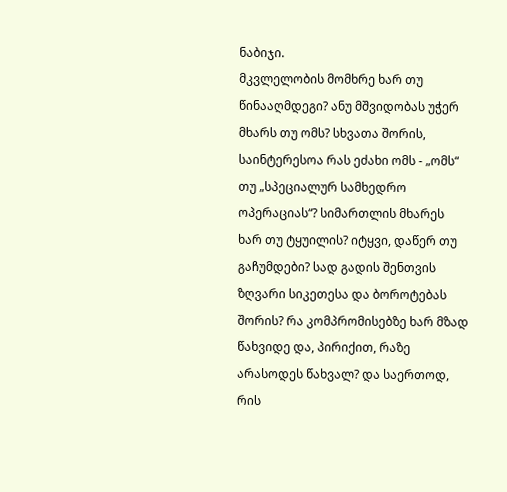ნაბიჯი.
მკვლელობის მომხრე ხარ თუ წინააღმდეგი? ანუ მშვიდობას უჭერ მხარს თუ ომს? სხვათა შორის, საინტერესოა რას ეძახი ომს - „ომს“ თუ „სპეციალურ სამხედრო ოპერაციას“? სიმართლის მხარეს ხარ თუ ტყუილის? იტყვი, დაწერ თუ გაჩუმდები? სად გადის შენთვის ზღვარი სიკეთესა და ბოროტებას შორის? რა კომპრომისებზე ხარ მზად წახვიდე და, პირიქით, რაზე არასოდეს წახვალ? და საერთოდ, რის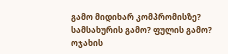გამო მიდიხარ კომპრომისზე? სამსახურის გამო? ფულის გამო? ოჯახის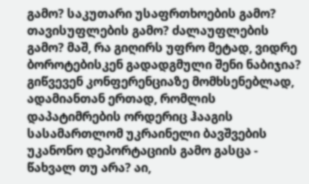გამო? საკუთარი უსაფრთხოების გამო? თავისუფლების გამო? ძალაუფლების გამო? მაშ, რა გიღირს უფრო მეტად, ვიდრე ბოროტებისკენ გადადგმული შენი ნაბიჯია?
გიწვევენ კონფერენციაზე მომხსენებლად, ადამიანთან ერთად, რომლის დაპატიმრების ორდერიც ჰააგის სასამართლომ უკრაინელი ბავშვების უკანონო დეპორტაციის გამო გასცა - წახვალ თუ არა? აი,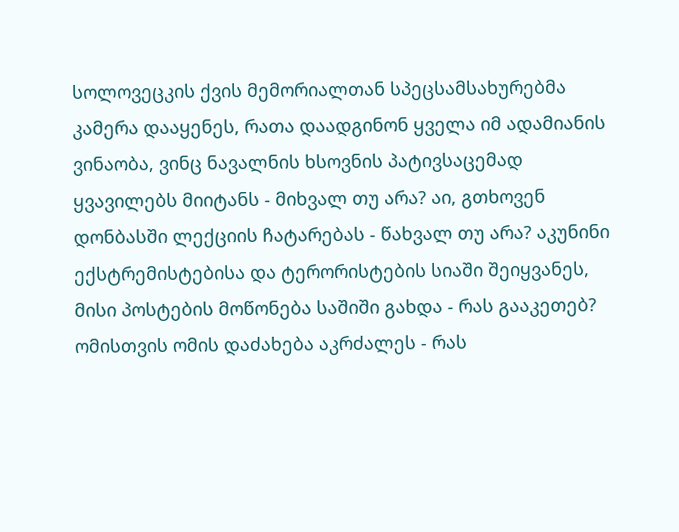სოლოვეცკის ქვის მემორიალთან სპეცსამსახურებმა კამერა დააყენეს, რათა დაადგინონ ყველა იმ ადამიანის ვინაობა, ვინც ნავალნის ხსოვნის პატივსაცემად ყვავილებს მიიტანს - მიხვალ თუ არა? აი, გთხოვენ დონბასში ლექციის ჩატარებას - წახვალ თუ არა? აკუნინი ექსტრემისტებისა და ტერორისტების სიაში შეიყვანეს, მისი პოსტების მოწონება საშიში გახდა - რას გააკეთებ? ომისთვის ომის დაძახება აკრძალეს - რას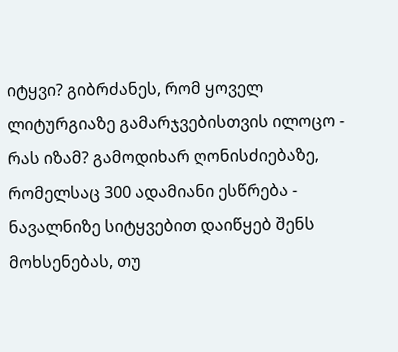იტყვი? გიბრძანეს, რომ ყოველ ლიტურგიაზე გამარჯვებისთვის ილოცო - რას იზამ? გამოდიხარ ღონისძიებაზე, რომელსაც 300 ადამიანი ესწრება - ნავალნიზე სიტყვებით დაიწყებ შენს მოხსენებას, თუ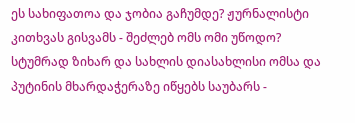ეს სახიფათოა და ჯობია გაჩუმდე? ჟურნალისტი კითხვას გისვამს - შეძლებ ომს ომი უწოდო? სტუმრად ზიხარ და სახლის დიასახლისი ომსა და პუტინის მხარდაჭერაზე იწყებს საუბარს -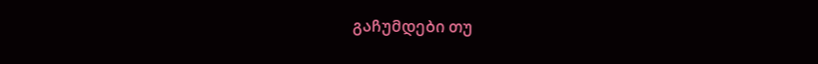გაჩუმდები თუ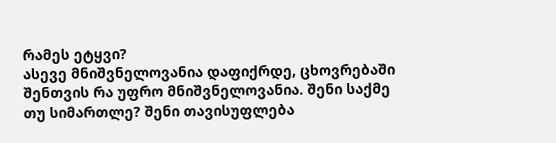რამეს ეტყვი?
ასევე მნიშვნელოვანია დაფიქრდე, ცხოვრებაში შენთვის რა უფრო მნიშვნელოვანია. შენი საქმე თუ სიმართლე? შენი თავისუფლება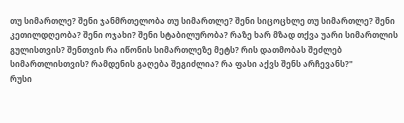თუ სიმართლე? შენი ჯანმრთელობა თუ სიმართლე? შენი სიცოცხლე თუ სიმართლე? შენი კეთილდღეობა? შენი ოჯახი? შენი სტაბილურობა? რაზე ხარ მზად თქვა უარი სიმართლის გულისთვის? შენთვის რა იწონის სიმართლეზე მეტს? რის დათმობას შეძლებ სიმართლისთვის? რამდენის გაღება შეგიძლია? რა ფასი აქვს შენს არჩევანს?"
რუსი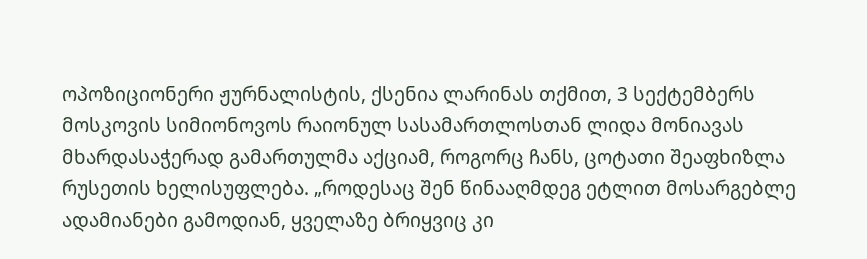ოპოზიციონერი ჟურნალისტის, ქსენია ლარინას თქმით, 3 სექტემბერს მოსკოვის სიმიონოვოს რაიონულ სასამართლოსთან ლიდა მონიავას მხარდასაჭერად გამართულმა აქციამ, როგორც ჩანს, ცოტათი შეაფხიზლა რუსეთის ხელისუფლება. „როდესაც შენ წინააღმდეგ ეტლით მოსარგებლე ადამიანები გამოდიან, ყველაზე ბრიყვიც კი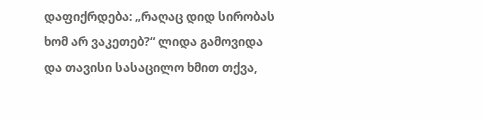დაფიქრდება: „რაღაც დიდ სირობას ხომ არ ვაკეთებ?“ ლიდა გამოვიდა და თავისი სასაცილო ხმით თქვა,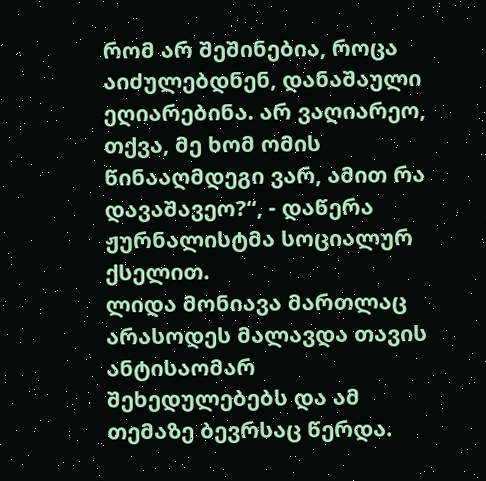რომ არ შეშინებია, როცა აიძულებდნენ, დანაშაული ეღიარებინა. არ ვაღიარეო, თქვა, მე ხომ ომის წინააღმდეგი ვარ, ამით რა დავაშავეო?“, - დაწერა ჟურნალისტმა სოციალურ ქსელით.
ლიდა მონიავა მართლაც არასოდეს მალავდა თავის ანტისაომარ შეხედულებებს და ამ თემაზე ბევრსაც წერდა.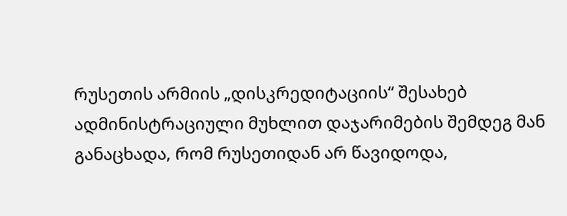რუსეთის არმიის „დისკრედიტაციის“ შესახებ ადმინისტრაციული მუხლით დაჯარიმების შემდეგ მან განაცხადა, რომ რუსეთიდან არ წავიდოდა,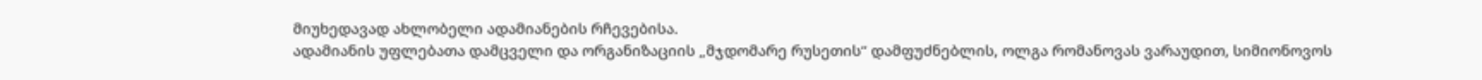მიუხედავად ახლობელი ადამიანების რჩევებისა.
ადამიანის უფლებათა დამცველი და ორგანიზაციის „მჯდომარე რუსეთის“ დამფუძნებლის, ოლგა რომანოვას ვარაუდით, სიმიონოვოს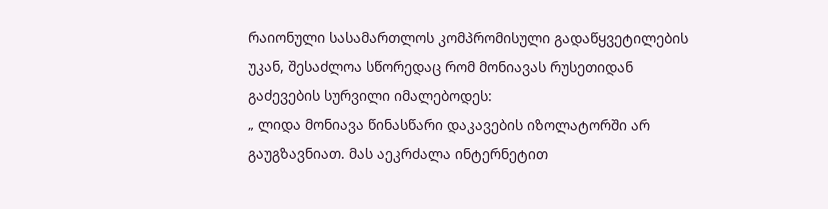რაიონული სასამართლოს კომპრომისული გადაწყვეტილების უკან, შესაძლოა სწორედაც რომ მონიავას რუსეთიდან გაძევების სურვილი იმალებოდეს:
„ ლიდა მონიავა წინასწარი დაკავების იზოლატორში არ გაუგზავნიათ. მას აეკრძალა ინტერნეტით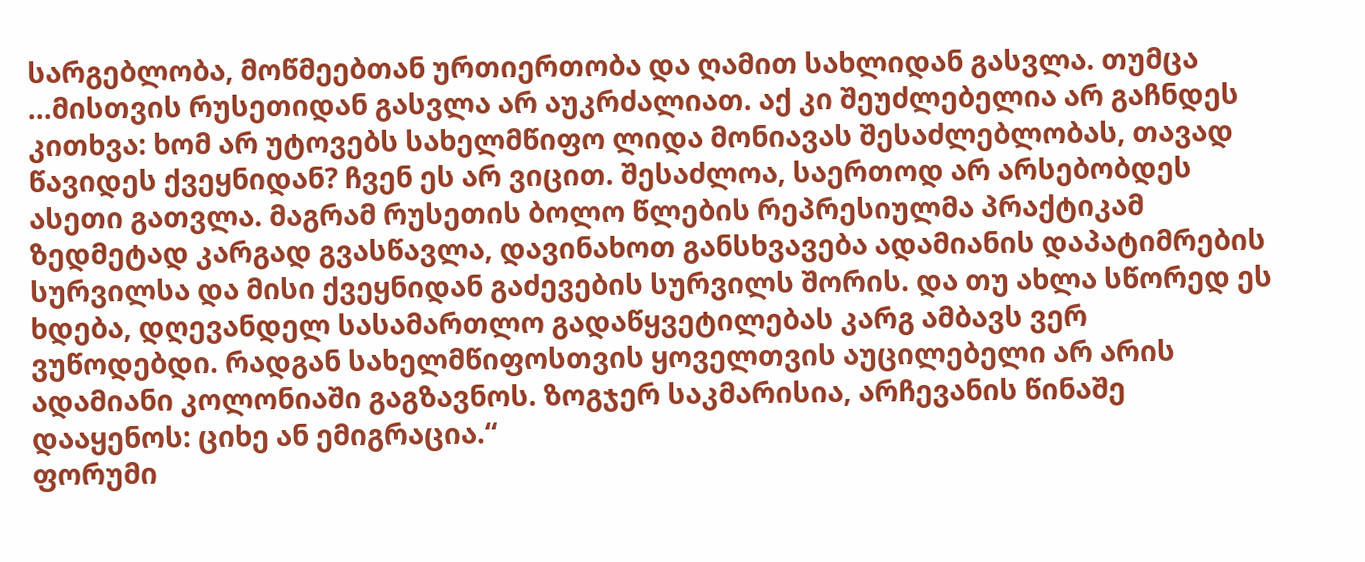სარგებლობა, მოწმეებთან ურთიერთობა და ღამით სახლიდან გასვლა. თუმცა ...მისთვის რუსეთიდან გასვლა არ აუკრძალიათ. აქ კი შეუძლებელია არ გაჩნდეს კითხვა: ხომ არ უტოვებს სახელმწიფო ლიდა მონიავას შესაძლებლობას, თავად წავიდეს ქვეყნიდან? ჩვენ ეს არ ვიცით. შესაძლოა, საერთოდ არ არსებობდეს ასეთი გათვლა. მაგრამ რუსეთის ბოლო წლების რეპრესიულმა პრაქტიკამ ზედმეტად კარგად გვასწავლა, დავინახოთ განსხვავება ადამიანის დაპატიმრების სურვილსა და მისი ქვეყნიდან გაძევების სურვილს შორის. და თუ ახლა სწორედ ეს ხდება, დღევანდელ სასამართლო გადაწყვეტილებას კარგ ამბავს ვერ ვუწოდებდი. რადგან სახელმწიფოსთვის ყოველთვის აუცილებელი არ არის ადამიანი კოლონიაში გაგზავნოს. ზოგჯერ საკმარისია, არჩევანის წინაშე დააყენოს: ციხე ან ემიგრაცია.“
ფორუმი